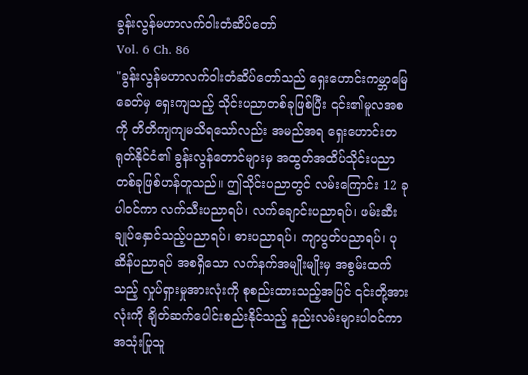ခွန်းလွန်မဟာလက်ဝါးတံဆိပ်တော်
Vol. 6 Ch. 86
"ခွန်းလွန်မဟာလက်ဝါးတံဆိပ်တော်သည် ရှေးဟောင်းကမ္ဘာမြေခေတ်မှ ရှေးကျသည့် သိုင်းပညာတစ်ခုဖြစ်ပြီး ၎င်း၏မူလအစကို တိတိကျကျမသိရသော်လည်း အမည်အရ ရှေးဟောင်းတရုတ်နိုင်ငံ၏ ခွန်းလွန်တောင်များမှ အထွတ်အထိပ်သိုင်းပညာတစ်ခုဖြစ်ဟန်တူသည်။ ဤသိုင်းပညာတွင် လမ်းကြောင်း 12 ခု ပါဝင်ကာ လက်သီးပညာရပ်၊ လက်ချောင်းပညာရပ်၊ ဖမ်းဆီးချုပ်နှောင်သည့်ပညာရပ်၊ ဓားပညာရပ်၊ ကျာပွတ်ပညာရပ်၊ ပုဆိန်ပညာရပ် အစရှိသော လက်နက်အမျိုးမျိုးမှ အစွမ်းထက်သည့် လှုပ်ရှားမှုအားလုံးကို စုစည်းထားသည့်အပြင် ၎င်းတို့အားလုံးကို ချိတ်ဆက်ပေါင်းစည်းနိုင်သည့် နည်းလမ်းများပါဝင်ကာ အသုံးပြုသူ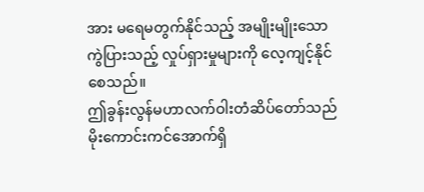အား မရေမတွက်နိုင်သည့် အမျိုးမျိုးသော ကွဲပြားသည့် လှုပ်ရှားမှုများကို လေ့ကျင့်နိုင်စေသည်။
ဤခွန်းလွန်မဟာလက်ဝါးတံဆိပ်တော်သည် မိုးကောင်းကင်အောက်ရှိ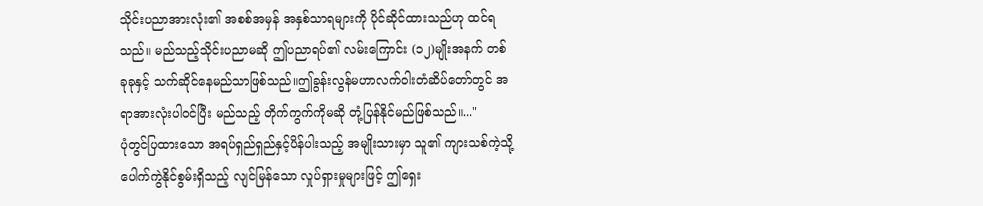သိုင်းပညာအားလုံး၏ အစစ်အမှန် အနှစ်သာရများကို ပိုင်ဆိုင်ထားသည်ဟု ထင်ရသည်။ မည်သည့်သိုင်းပညာမဆို ဤပညာရပ်၏ လမ်းကြောင်း (၁၂)မျိုးအနက် တစ်ခုခုနှင့် သက်ဆိုင်နေမည်သာဖြစ်သည်။ဤခွန်းလွန်မဟာလက်ဝါးတံဆိပ်တော်တွင် အရာအားလုံးပါဝင်ပြီး မည်သည့် တိုက်ကွက်ကိုမဆို တုံ့ပြန်နိုင်မည်ဖြစ်သည်။..."
ပုံတွင်ပြထားသော အရပ်ရှည်ရှည်နှင့်ပိန်ပါးသည့် အမျိုးသားမှာ သူ၏ ကျားသစ်ကဲ့သို့ ပေါက်ကွဲနိုင်စွမ်းရှိသည့် လျင်မြန်သော လှုပ်ရှားမှုများဖြင့် ဤရှေး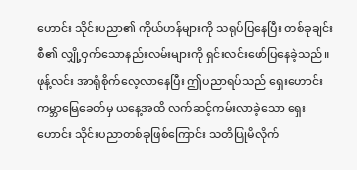ဟောင်း သိုင်းပညာ၏ ကိုယ်ဟန်များကို သရုပ်ပြနေပြီး တစ်ခုချင်းစီ၏ လျှို့ဝှက်သောနည်းလမ်းများကို ရှင်းလင်းဖော်ပြနေခဲ့သည်။
ဖုန့်လင်း အာရုံစိုက်လေ့လာနေပြီး ဤပညာရပ်သည် ရှေးဟောင်းကမ္ဘာမြေခေတ်မှ ယနေ့အထိ လက်ဆင့်ကမ်းလာခဲ့သော ရှေးဟောင်း သိုင်းပညာတစ်ခုဖြစ်ကြောင်း သတိပြုမိလိုက်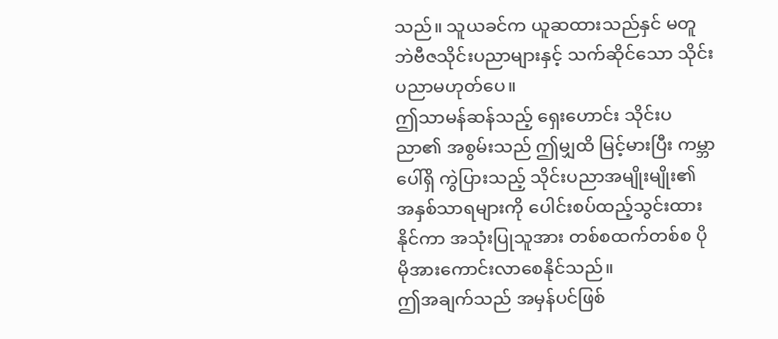သည်။ သူယခင်က ယူဆထားသည်နှင် မတူဘဲဗီဇသိုင်းပညာများနှင့် သက်ဆိုင်သော သိုင်းပညာမဟုတ်ပေ။
ဤသာမန်ဆန်သည့် ရှေးဟောင်း သိုင်းပညာ၏ အစွမ်းသည် ဤမျှထိ မြင့်မားပြီး ကမ္ဘာပေါ်ရှိ ကွဲပြားသည့် သိုင်းပညာအမျိုးမျိုး၏ အနှစ်သာရများကို ပေါင်းစပ်ထည့်သွင်းထားနိုင်ကာ အသုံးပြုသူအား တစ်စထက်တစ်စ ပိုမိုအားကောင်းလာစေနိုင်သည်။
ဤအချက်သည် အမှန်ပင်ဖြစ်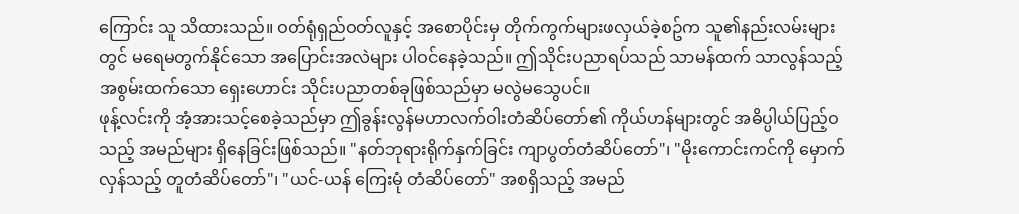ကြောင်း သူ သိထားသည်။ ဝတ်ရုံရှည်ဝတ်လူနှင့် အစောပိုင်းမှ တိုက်ကွက်များဖလှယ်ခဲ့စဥ်က သူ၏နည်းလမ်းများတွင် မရေမတွက်နိုင်သော အပြောင်းအလဲများ ပါဝင်နေခဲ့သည်။ ဤသိုင်းပညာရပ်သည် သာမန်ထက် သာလွန်သည့် အစွမ်းထက်သော ရှေးဟောင်း သိုင်းပညာတစ်ခုဖြစ်သည်မှာ မလွဲမသွေပင်။
ဖုန့်လင်းကို အံ့အားသင့်စေခဲ့သည်မှာ ဤခွန်းလွန်မဟာလက်ဝါးတံဆိပ်တော်၏ ကိုယ်ဟန်များတွင် အဓိပ္ပါယ်ပြည့်ဝသည့် အမည်များ ရှိနေခြင်းဖြစ်သည်။ "နတ်ဘုရားရိုက်နှက်ခြင်း ကျာပွတ်တံဆိပ်တော်"၊ "မိုးကောင်းကင်ကို မှောက်လှန်သည့် တူတံဆိပ်တော်"၊ "ယင်-ယန် ကြေးမုံ တံဆိပ်တော်" အစရှိသည့် အမည်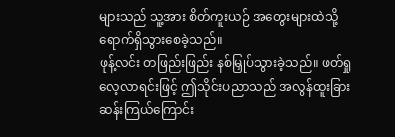များသည် သူ့အား စိတ်ကူးယဉ် အတွေးများထဲသို့ ရောက်ရှိသွားစေခဲ့သည်။
ဖုန့်လင်း တဖြည်းဖြည်း နစ်မြှုပ်သွားခဲ့သည်။ ဖတ်ရှုလေ့လာရင်းဖြင့် ဤသိုင်းပညာသည် အလွန်ထူးခြားဆန်းကြယ်ကြောင်း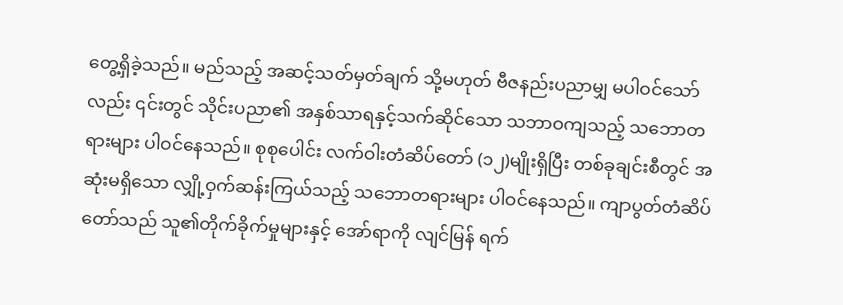တွေ့ရှိခဲ့သည်။ မည်သည့် အဆင့်သတ်မှတ်ချက် သို့မဟုတ် ဗီဇနည်းပညာမျှ မပါဝင်သော်လည်း ၎င်းတွင် သိုင်းပညာ၏ အနှစ်သာရနှင့်သက်ဆိုင်သော သဘာဝကျသည့် သဘောတရားများ ပါဝင်နေသည်။ စုစုပေါင်း လက်ဝါးတံဆိပ်တော် (၁၂)မျိုးရှိပြီး တစ်ခုချင်းစီတွင် အဆုံးမရှိသော လျှို့ဝှက်ဆန်းကြယ်သည့် သဘောတရားများ ပါဝင်နေသည်။ ကျာပွတ်တံဆိပ်တော်သည် သူ၏တိုက်ခိုက်မှုများနှင့် အော်ရာကို လျင်မြန် ရက်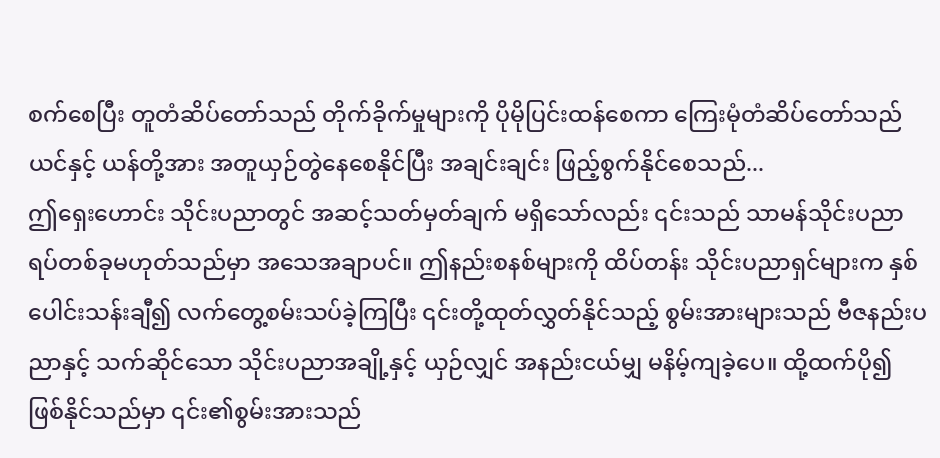စက်စေပြီး တူတံဆိပ်တော်သည် တိုက်ခိုက်မှုများကို ပိုမိုပြင်းထန်စေကာ ကြေးမုံတံဆိပ်တော်သည် ယင်နှင့် ယန်တို့အား အတူယှဉ်တွဲနေစေနိုင်ပြီး အချင်းချင်း ဖြည့်စွက်နိုင်စေသည်...
ဤရှေးဟောင်း သိုင်းပညာတွင် အဆင့်သတ်မှတ်ချက် မရှိသော်လည်း ၎င်းသည် သာမန်သိုင်းပညာရပ်တစ်ခုမဟုတ်သည်မှာ အသေအချာပင်။ ဤနည်းစနစ်များကို ထိပ်တန်း သိုင်းပညာရှင်များက နှစ်ပေါင်းသန်းချီ၍ လက်တွေ့စမ်းသပ်ခဲ့ကြပြီး ၎င်းတို့ထုတ်လွှတ်နိုင်သည့် စွမ်းအားများသည် ဗီဇနည်းပညာနှင့် သက်ဆိုင်သော သိုင်းပညာအချို့နှင့် ယှဉ်လျှင် အနည်းငယ်မျှ မနိမ့်ကျခဲ့ပေ။ ထို့ထက်ပို၍ ဖြစ်နိုင်သည်မှာ ၎င်း၏စွမ်းအားသည်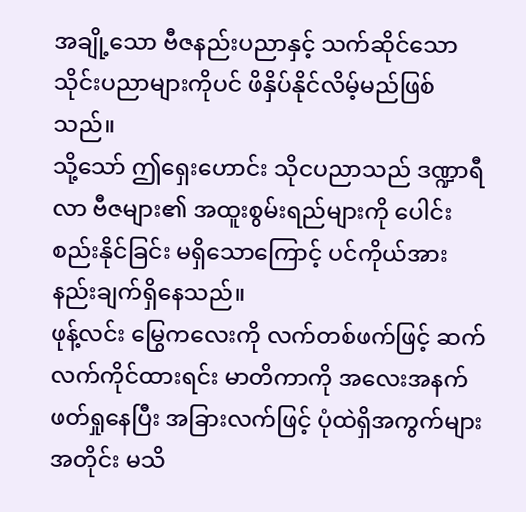အချို့သော ဗီဇနည်းပညာနှင့် သက်ဆိုင်သော သိုင်းပညာများကိုပင် ဖိနှိပ်နိုင်လိမ့်မည်ဖြစ်သည်။
သို့သော် ဤရှေးဟောင်း သိုငပညာသည် ဒဏ္ဍာရီလာ ဗီဇများ၏ အထူးစွမ်းရည်များကို ပေါင်းစည်းနိုင်ခြင်း မရှိသောကြောင့် ပင်ကိုယ်အားနည်းချက်ရှိနေသည်။
ဖုန့်လင်း မြွေကလေးကို လက်တစ်ဖက်ဖြင့် ဆက်လက်ကိုင်ထားရင်း မာတိကာကို အလေးအနက်ဖတ်ရှုနေပြီး အခြားလက်ဖြင့် ပုံထဲရှိအကွက်များအတိုင်း မသိ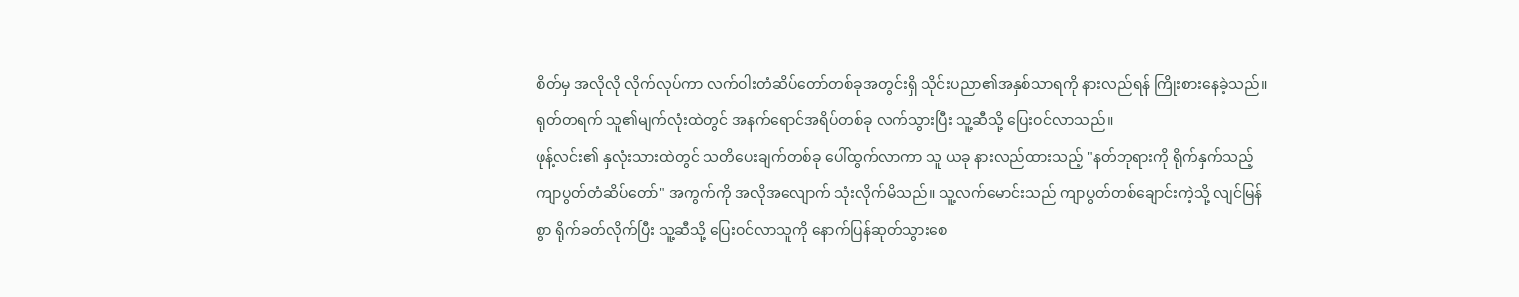စိတ်မှ အလိုလို လိုက်လုပ်ကာ လက်ဝါးတံဆိပ်တော်တစ်ခုအတွင်းရှိ သိုင်းပညာ၏အနှစ်သာရကို နားလည်ရန် ကြိုးစားနေခဲ့သည်။
ရုတ်တရက် သူ၏မျက်လုံးထဲတွင် အနက်ရောင်အရိပ်တစ်ခု လက်သွားပြီး သူ့ဆီသို့ ပြေးဝင်လာသည်။
ဖုန့်လင်း၏ နှလုံးသားထဲတွင် သတိပေးချက်တစ်ခု ပေါ်ထွက်လာကာ သူ ယခု နားလည်ထားသည့် "နတ်ဘုရားကို ရိုက်နှက်သည့် ကျာပွတ်တံဆိပ်တော်" အကွက်ကို အလိုအလျောက် သုံးလိုက်မိသည်။ သူ့လက်မောင်းသည် ကျာပွတ်တစ်ချောင်းကဲ့သို့ လျင်မြန်စွာ ရိုက်ခတ်လိုက်ပြီး သူ့ဆီသို့ ပြေးဝင်လာသူကို နောက်ပြန်ဆုတ်သွားစေ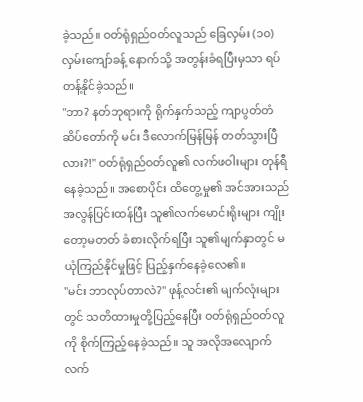ခဲ့သည်။ ဝတ်ရုံရှည်ဝတ်လူသည် ခြေလှမ်း (၁၀) လှမ်းကျော်ခန့် နောက်သို့ အတွန်းခံရပြီးမှသာ ရပ်တန့်နိုင်ခဲ့သည်။
"ဘာ? နတ်ဘုရားကို ရိုက်နှက်သည့် ကျာပွတ်တံဆိပ်တော်ကို မင်း ဒီလောက်မြန်မြန် တတ်သွားပြီလား?!" ဝတ်ရုံရှည်ဝတ်လူ၏ လက်ဖဝါးများ တုန်ရီနေခဲ့သည်။ အစောပိုင်း ထိတွေ့မှု၏ အင်အားသည် အလွန်ပြင်းထန်ပြီး သူ၏လက်မောင်းရိုးများ ကျိုးတော့မတတ် ခံစားလိုက်ရပြီး သူ၏မျက်နှာတွင် မယုံကြည်နိုင်မှုဖြင့် ပြည့်နှက်နေခဲ့လေ၏။
"မင်း ဘာလုပ်တာလဲ?" ဖုန့်လင်း၏ မျက်လုံးများတွင် သတိထားမှုတို့ပြည့်နေပြီး ဝတ်ရုံရှည်ဝတ်လူကို စိုက်ကြည့်နေခဲ့သည်။ သူ အလိုအလျောက် လက်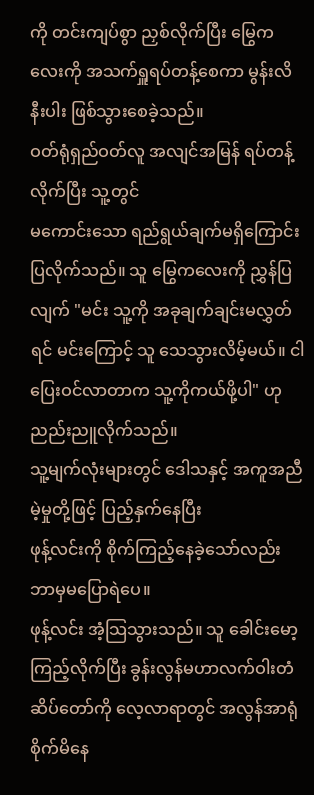ကို တင်းကျပ်စွာ ညှစ်လိုက်ပြီး မြွေကလေးကို အသက်ရှူရပ်တန့်စေကာ မွန်းလိနီးပါး ဖြစ်သွားစေခဲ့သည်။
ဝတ်ရုံရှည်ဝတ်လူ အလျင်အမြန် ရပ်တန့်လိုက်ပြီး သူ့တွင်
မကောင်းသော ရည်ရွယ်ချက်မရှိကြောင်း ပြလိုက်သည်။ သူ မြွေကလေးကို ညွှန်ပြလျက် "မင်း သူ့ကို အခုချက်ချင်းမလွှတ်ရင် မင်းကြောင့် သူ သေသွားလိမ့်မယ်။ ငါ ပြေးဝင်လာတာက သူ့ကိုကယ်ဖို့ပါ" ဟု ညည်းညူလိုက်သည်။
သူ့မျက်လုံးများတွင် ဒေါသနှင့် အကူအညီမဲ့မှုတို့ဖြင့် ပြည့်နှက်နေပြီး
ဖုန့်လင်းကို စိုက်ကြည့်နေခဲ့သော်လည်း ဘာမှမပြောရဲပေ။
ဖုန့်လင်း အံ့သြသွားသည်။ သူ ခေါင်းမော့ကြည့်လိုက်ပြီး ခွန်းလွန်မဟာလက်ဝါးတံဆိပ်တော်ကို လေ့လာရာတွင် အလွန်အာရုံစိုက်မိနေ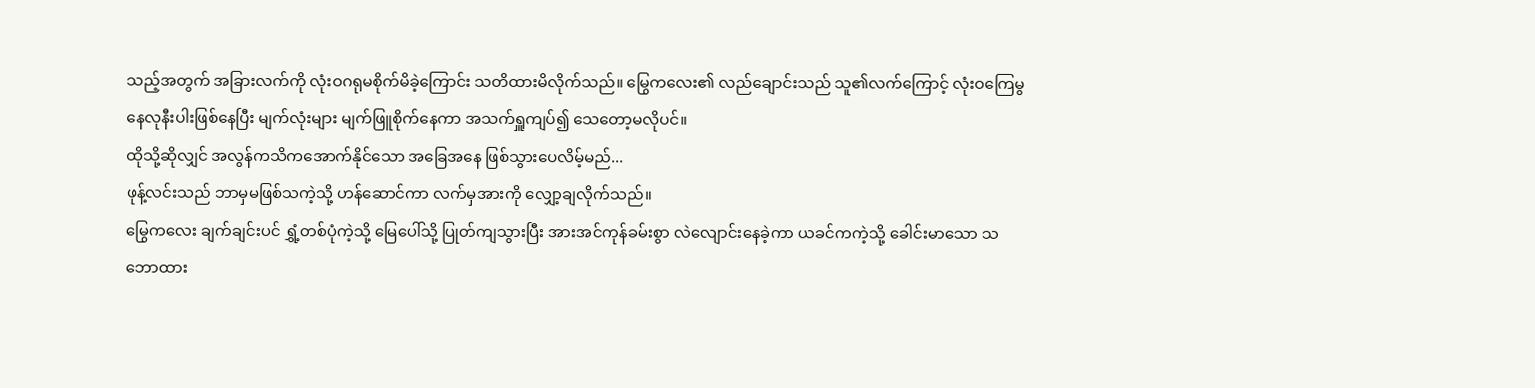သည့်အတွက် အခြားလက်ကို လုံးဝဂရုမစိုက်မိခဲ့ကြောင်း သတိထားမိလိုက်သည်။ မြွေကလေး၏ လည်ချောင်းသည် သူ၏လက်ကြောင့် လုံးဝကြေမွနေလုနီးပါးဖြစ်နေပြီး မျက်လုံးများ မျက်ဖြူစိုက်နေကာ အသက်ရှူကျပ်၍ သေတော့မလိုပင်။
ထိုသို့ဆိုလျှင် အလွန်ကသိကအောက်နိုင်သော အခြေအနေ ဖြစ်သွားပေလိမ့်မည်...
ဖုန့်လင်းသည် ဘာမှမဖြစ်သကဲ့သို့ ဟန်ဆောင်ကာ လက်မှအားကို လျှော့ချလိုက်သည်။
မြွေကလေး ချက်ချင်းပင် ရွှံ့တစ်ပုံကဲ့သို့ မြေပေါ်သို့ ပြုတ်ကျသွားပြီး အားအင်ကုန်ခမ်းစွာ လဲလျောင်းနေခဲ့ကာ ယခင်ကကဲ့သို့ ခေါင်းမာသော သဘောထား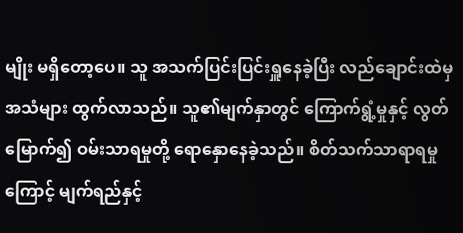မျိုး မရှိတော့ပေ။ သူ အသက်ပြင်းပြင်းရှူနေခဲ့ပြီး လည်ချောင်းထဲမှ အသံများ ထွက်လာသည်။ သူ၏မျက်နှာတွင် ကြောက်ရွံ့မှုနှင့် လွတ်မြောက်၍ ဝမ်းသာရမှုတို့ ရောနှောနေခဲ့သည်။ စိတ်သက်သာရာရမှုကြောင့် မျက်ရည်နှင့်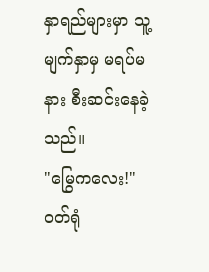နှာရည်များမှာ သူ့မျက်နှာမှ မရပ်မနား စီးဆင်းနေခဲ့သည်။
"မြွေကလေး!" ဝတ်ရုံ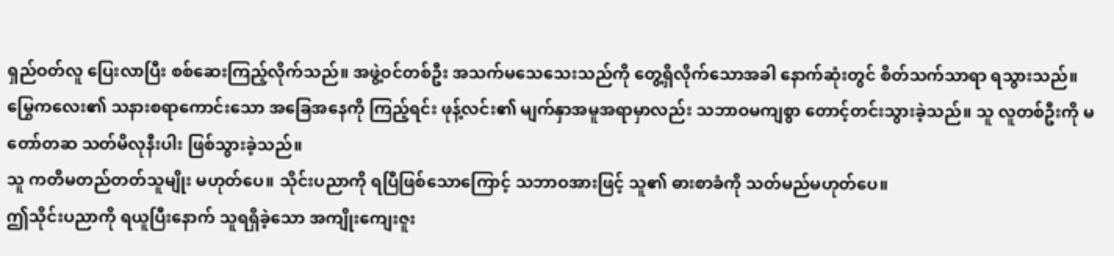ရှည်ဝတ်လူ ပြေးလာပြီး စစ်ဆေးကြည့်လိုက်သည်။ အဖွဲ့ဝင်တစ်ဦး အသက်မသေသေးသည်ကို တွေ့ရှိလိုက်သောအခါ နောက်ဆုံးတွင် စိတ်သက်သာရာ ရသွားသည်။
မြွေကလေး၏ သနားစရာကောင်းသော အခြေအနေကို ကြည့်ရင်း ဖုန့်လင်း၏ မျက်နှာအမူအရာမှာလည်း သဘာဝမကျစွာ တောင့်တင်းသွားခဲ့သည်။ သူ လူတစ်ဦးကို မတော်တဆ သတ်မိလုနီးပါး ဖြစ်သွားခဲ့သည်။
သူ ကတိမတည်တတ်သူမျိုး မဟုတ်ပေ။ သိုင်းပညာကို ရပြီဖြစ်သောကြောင့် သဘာဝအားဖြင့် သူ၏ ဓားစာခံကို သတ်မည်မဟုတ်ပေ။
ဤသိုင်းပညာကို ရယူပြီးနောက် သူရရှိခဲ့သော အကျိုးကျေးဇူး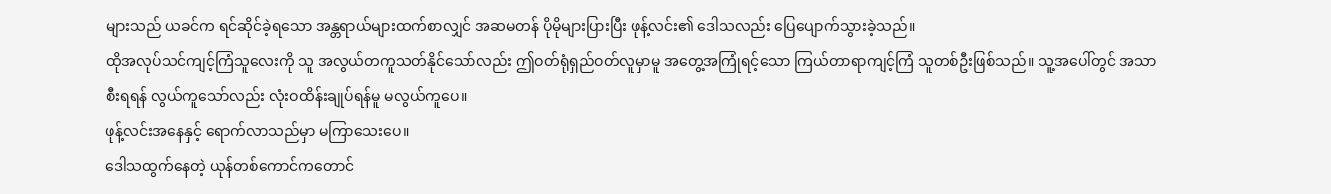များသည် ယခင်က ရင်ဆိုင်ခဲ့ရသော အန္တရာယ်များထက်စာလျှင် အဆမတန် ပိုမိုများပြားပြီး ဖုန့်လင်း၏ ဒေါသလည်း ပြေပျောက်သွားခဲ့သည်။
ထိုအလုပ်သင်ကျင့်ကြံသူလေးကို သူ အလွယ်တကူသတ်နိုင်သော်လည်း ဤဝတ်ရုံရှည်ဝတ်လူမှာမူ အတွေ့အကြုံရင့်သော ကြယ်တာရာကျင့်ကြံ သူတစ်ဦးဖြစ်သည်။ သူ့အပေါ်တွင် အသာစီးရရန် လွယ်ကူသော်လည်း လုံးဝထိန်းချုပ်ရန်မူ မလွယ်ကူပေ။
ဖုန့်လင်းအနေနှင့် ရောက်လာသည်မှာ မကြာသေးပေ။
ဒေါသထွက်နေတဲ့ ယုန်တစ်ကောင်ကတောင်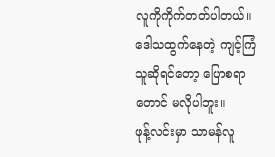လူကိုကိုက်တတ်ပါတယ်။ ဒေါသထွက်နေတဲ့ ကျင့်ကြံသူဆိုရင်တော့ ပြောစရာတောင် မလိုပါဘူး။
ဖုန့်လင်းမှာ သာမန်လူ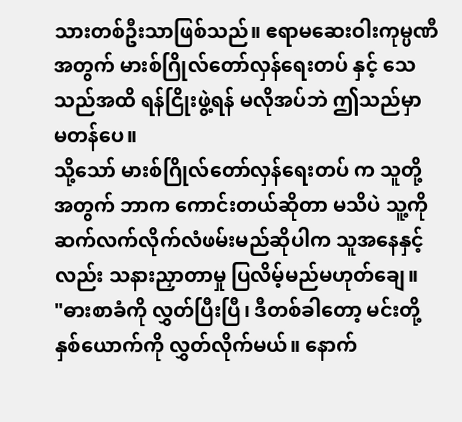သားတစ်ဦးသာဖြစ်သည်။ ဧရာမဆေးဝါးကုမ္ပဏီအတွက် မားစ်ဂြိုလ်တော်လှန်ရေးတပ် နှင့် သေသည်အထိ ရန်ငြိုးဖွဲ့ရန် မလိုအပ်ဘဲ ဤသည်မှာ မတန်ပေ။
သို့သော် မားစ်ဂြိုလ်တော်လှန်ရေးတပ် က သူတို့အတွက် ဘာက ကောင်းတယ်ဆိုတာ မသိပဲ သူ့ကိုဆက်လက်လိုက်လံဖမ်းမည်ဆိုပါက သူအနေနှင့်လည်း သနားညှာတာမှု ပြလိမ့်မည်မဟုတ်ချေ။
"ဓားစာခံကို လွှတ်ပြီးပြီ၊ ဒီတစ်ခါတော့ မင်းတို့နှစ်ယောက်ကို လွှတ်လိုက်မယ်။ နောက်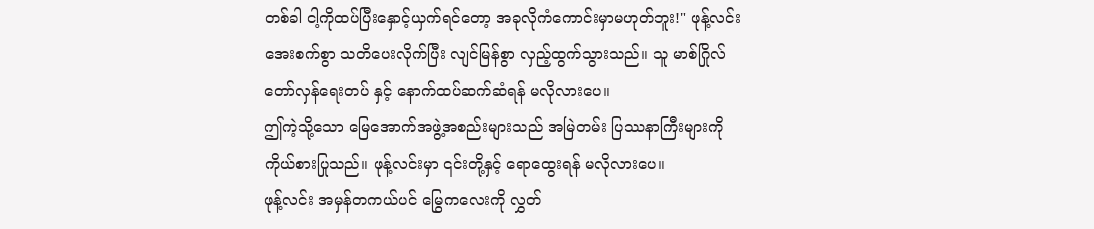တစ်ခါ ငါ့ကိုထပ်ပြီးနှောင့်ယှက်ရင်တော့ အခုလိုကံကောင်းမှာမဟုတ်ဘူး!" ဖုန့်လင်း အေးစက်စွာ သတိပေးလိုက်ပြီး လျင်မြန်စွာ လှည့်ထွက်သွားသည်။ သူ မာစ်ဂြိုလ်တော်လှန်ရေးတပ် နှင့် နောက်ထပ်ဆက်ဆံရန် မလိုလားပေ။
ဤကဲ့သို့သော မြေအောက်အဖွဲ့အစည်းများသည် အမြဲတမ်း ပြဿနာကြီးများကို ကိုယ်စားပြုသည်။ ဖုန့်လင်းမှာ ၎င်းတို့နှင့် ရောထွေးရန် မလိုလားပေ။
ဖုန့်လင်း အမှန်တကယ်ပင် မြွေကလေးကို လွှတ်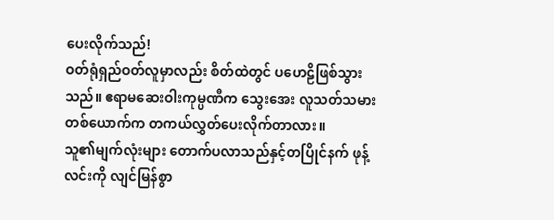ပေးလိုက်သည်!
ဝတ်ရုံရှည်ဝတ်လူမှာလည်း စိတ်ထဲတွင် ပဟေဠိဖြစ်သွားသည်။ ဧရာမဆေးဝါးကုမ္ပဏီက သွေးအေး လူသတ်သမားတစ်ယောက်က တကယ်လွှတ်ပေးလိုက်တာလား။
သူ၏မျက်လုံးများ တောက်ပလာသည်နှင့်တပြိုင်နက် ဖုန့်လင်းကို လျင်မြန်စွာ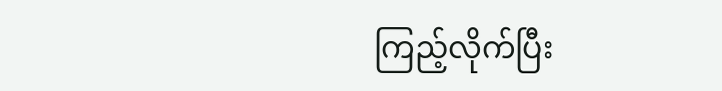ကြည့်လိုက်ပြီး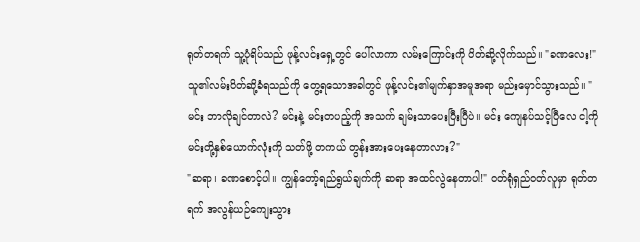ရုတ်တရက် သူ့ပုံရိပ်သည် ဖုန့်လင်းရှေ့တွင် ပေါ်လာကာ လမ်းကြောင်းကို ပိတ်ဆို့လိုက်သည်။ "ခဏလေး!"
သူ၏လမ်းပိတ်ဆို့ခံရသည်ကို တွေ့ရသောအခါတွင် ဖုန့်လင်း၏မျက်နှာအမူအရာ မည်းမှောင်သွားသည်။ "မင်း ဘာလိုချင်တာလဲ? မင်းနဲ့ မင်းတပည့်ကို အသက် ချမ်းသာပေးပြီးပြီပဲ။ မင်း ကျေနပ်သင့်ပြီလေ ငါ့ကို မင်းတို့နှစ်ယောက်လုံးကို သတ်ဖို့ တကယ် တွန်းအားပေးနေတာလား?"
"ဆရာ၊ ခဏစောင့်ပါ။ ကျွန်တော့်ရည်ရွယ်ချက်ကို ဆရာ အထင်လွဲနေတာပါ!" ဝတ်ရုံရှည်ဝတ်လူမှာ ရုတ်တရက် အလွန်ယဉ်ကျေးသွား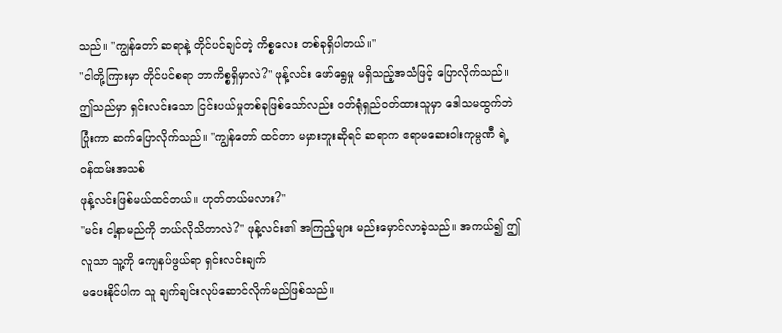သည်။ "ကျွန်တော် ဆရာနဲ့ တိုင်ပင်ချင်တဲ့ ကိစ္စလေး တစ်ခုရှိပါတယ်။"
"ငါတို့ကြားမှာ တိုင်ပင်စရာ ဘာကိစ္စရှိမှာလဲ?" ဖုန့်လင်း ဖော်ရွေမှု မရှိသည့်အသံဖြင့် ပြောလိုက်သည်။
ဤသည်မှာ ရှင်းလင်းသော ငြင်းပယ်မှုတစ်ခုဖြစ်သော်လည်း ဝတ်ရုံရှည်ဝတ်ထားသူမှာ ဒေါသမထွက်ဘဲ ပြုံးကာ ဆက်ပြောလိုက်သည်။ "ကျွန်တော် ထင်တာ မမှားဘူးဆိုရင် ဆရာက ဧရာမဆေးဝါးကုမ္ပဏီ ရဲ့ ဝန်ထမ်းအသစ်
ဖုန့်လင်းဖြစ်မယ်ထင်တယ်။ ဟုတ်တယ်မလား?"
"မင်း ငါ့နာမည်ကို ဘယ်လိုသိတာလဲ?" ဖုန့်လင်း၏ အကြည့်များ မည်းမှောင်လာခဲ့သည်။ အကယ်၍ ဤလူသာ သူ့ကို ကျေနပ်ဖွယ်ရာ ရှင်းလင်းချက်
မပေးနိုင်ပါက သူ ချက်ချင်းလုပ်ဆောင်လိုက်မည်ဖြစ်သည်။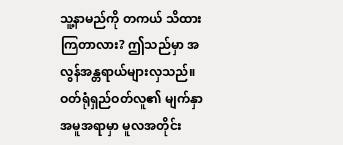သူ့နာမည်ကို တကယ် သိထားကြတာလား? ဤသည်မှာ အလွန်အန္တရာယ်များလှသည်။
ဝတ်ရုံရှည်ဝတ်လူ၏ မျက်နှာအမူအရာမှာ မူလအတိုင်း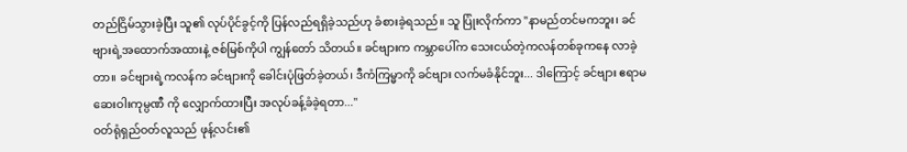တည်ငြိမ်သွားခဲ့ပြီး သူ၏ လုပ်ပိုင်ခွင့်ကို ပြန်လည်ရရှိခဲ့သည်ဟု ခံစားခဲ့ရသည်။ သူ ပြုံးလိုက်ကာ "နာမည်တင်မကဘူး၊ ခင်ဗျားရဲ့အထောက်အထားနဲ့ ဇစ်မြစ်ကိုပါ ကျွန်တော် သိတယ်။ ခင်ဗျားက ကမ္ဘာပေါ်က သေးငယ်တဲ့ကလန်တစ်ခုကနေ လာခဲ့တာ။ ခင်ဗျားရဲ့ကလန်က ခင်ဗျားကို ခေါင်းပုံဖြတ်ခဲ့တယ်၊ ဒီကံကြမ္မာကို ခင်ဗျား လက်မခံနိုင်ဘူး... ဒါကြောင့် ခင်ဗျား ဧရာမဆေးဝါးကုမ္ပဏီ ကို လျှောက်ထားပြီး အလုပ်ခန့်ခံခဲ့ရတာ..."
ဝတ်ရုံရှည်ဝတ်လူသည် ဖုန့်လင်း၏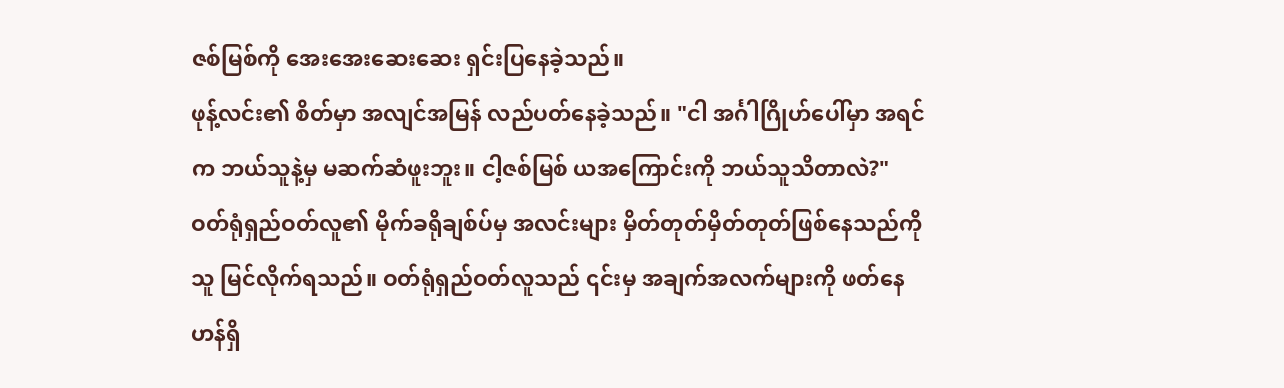ဇစ်မြစ်ကို အေးအေးဆေးဆေး ရှင်းပြနေခဲ့သည်။
ဖုန့်လင်း၏ စိတ်မှာ အလျင်အမြန် လည်ပတ်နေခဲ့သည်။ "ငါ အင်္ဂါဂြိုဟ်ပေါ်မှာ အရင်က ဘယ်သူနဲ့မှ မဆက်ဆံဖူးဘူး။ ငါ့ဇစ်မြစ် ယအကြောင်းကို ဘယ်သူသိတာလဲ?"
ဝတ်ရုံရှည်ဝတ်လူ၏ မိုက်ခရိုချစ်ပ်မှ အလင်းများ မှိတ်တုတ်မှိတ်တုတ်ဖြစ်နေသည်ကို သူ မြင်လိုက်ရသည်။ ဝတ်ရုံရှည်ဝတ်လူသည် ၎င်းမှ အချက်အလက်များကို ဖတ်နေဟန်ရှိ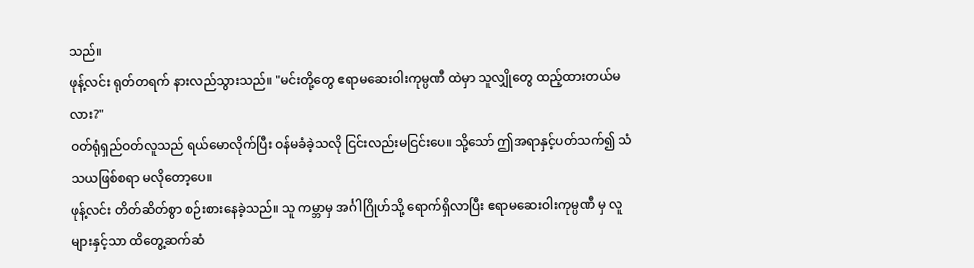သည်။
ဖုန့်လင်း ရုတ်တရက် နားလည်သွားသည်။ "မင်းတို့တွေ ဧရာမဆေးဝါးကုမ္ပဏီ ထဲမှာ သူလျှိုတွေ ထည့်ထားတယ်မလား?"
ဝတ်ရုံရှည်ဝတ်လူသည် ရယ်မောလိုက်ပြီး ဝန်မခံခဲ့သလို ငြင်းလည်းမငြင်းပေ။ သို့သော် ဤအရာနှင့်ပတ်သက်၍ သံသယဖြစ်စရာ မလိုတော့ပေ။
ဖုန့်လင်း တိတ်ဆိတ်စွာ စဉ်းစားနေခဲ့သည်။ သူ ကမ္ဘာမှ အင်္ဂါဂြိုဟ်သို့ ရောက်ရှိလာပြီး ဧရာမဆေးဝါးကုမ္ပဏီ မှ လူများနှင့်သာ ထိတွေ့ဆက်ဆံ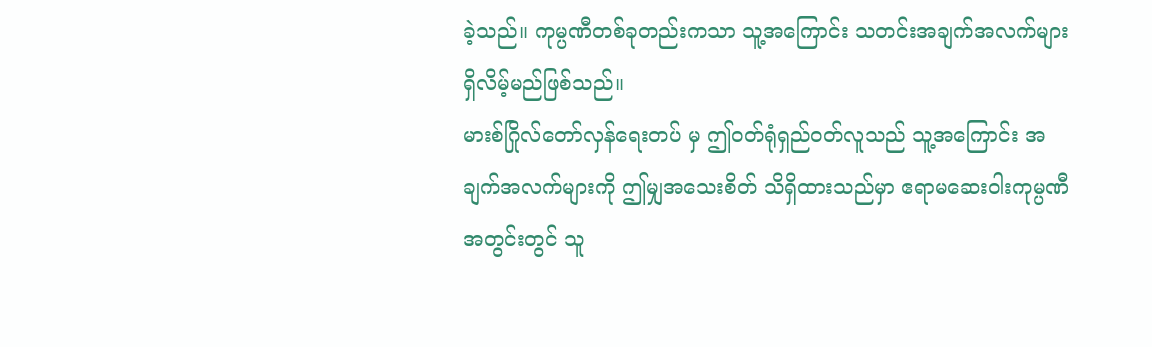ခဲ့သည်။ ကုမ္ပဏီတစ်ခုတည်းကသာ သူ့အကြောင်း သတင်းအချက်အလက်များ ရှိလိမ့်မည်ဖြစ်သည်။
မားစ်ဂြိုလ်တော်လှန်ရေးတပ် မှ ဤဝတ်ရုံရှည်ဝတ်လူသည် သူ့အကြောင်း အချက်အလက်များကို ဤမျှအသေးစိတ် သိရှိထားသည်မှာ ဧရာမဆေးဝါးကုမ္ပဏီ အတွင်းတွင် သူ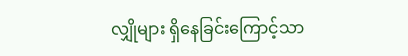လျှိုများ ရှိနေခြင်းကြောင့်သာ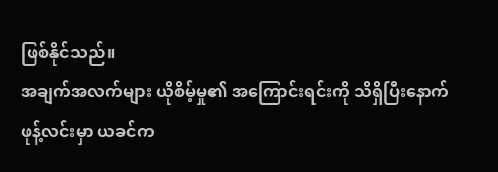ဖြစ်နိုင်သည်။
အချက်အလက်များ ယိုစိမ့်မှု၏ အကြောင်းရင်းကို သိရှိပြီးနောက်
ဖုန့်လင်းမှာ ယခင်က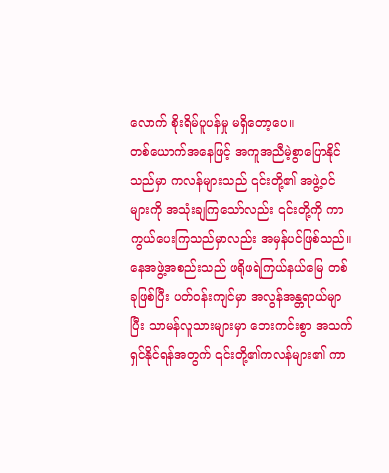လောက် စိုးရိမ်ပူပန်မှု မရှိတော့ပေ။
တစ်ယောက်အနေဖြင့် အကူအညီမဲ့စွာပြောနိုင်သည်မှာ ကလန်များသည် ၎င်းတို့၏ အဖွဲ့ဝင်များကို အသုံးချကြသော်လည်း ၎င်းတို့ကို ကာကွယ်ပေးကြသည်မှာလည်း အမှန်ပင်ဖြစ်သည်။
နေအဖွဲ့အစည်းသည် ဖရိုဖရဲကြယ်နယ်မြေ တစ်ခုဖြစ်ပြီး ပတ်ဝန်းကျင်မှာ အလွန်အန္တရာယ်မျာပြီး သာမန်လူသားများမှာ ဘေးကင်းစွာ အသက်ရှင်နိုင်ရန်အတွက် ၎င်းတို့၏ကလန်များ၏ ကာ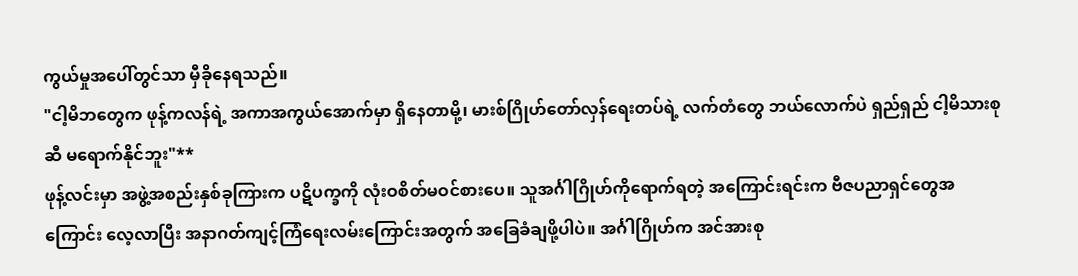ကွယ်မှုအပေါ်တွင်သာ မှီခိုနေရသည်။
"ငါ့မိဘတွေက ဖုန့်ကလန်ရဲ့ အကာအကွယ်အောက်မှာ ရှိနေတာမို့၊ မားစ်ဂြိုဟ်တော်လှန်ရေးတပ်ရဲ့ လက်တံတွေ ဘယ်လောက်ပဲ ရှည်ရှည် ငါ့မိသားစုဆီ မရောက်နိုင်ဘူး"**
ဖုန့်လင်းမှာ အဖွဲ့အစည်းနှစ်ခုကြားက ပဋိပက္ခကို လုံးဝစိတ်မဝင်စားပေ။ သူအင်္ဂါဂြိုဟ်ကိုရောက်ရတဲ့ အကြောင်းရင်းက ဗီဇပညာရှင်တွေအကြောင်း လေ့လာပြီး အနာဂတ်ကျင့်ကြံရေးလမ်းကြောင်းအတွက် အခြေခံချဖို့ပါပဲ။ အင်္ဂါဂြိုဟ်က အင်အားစု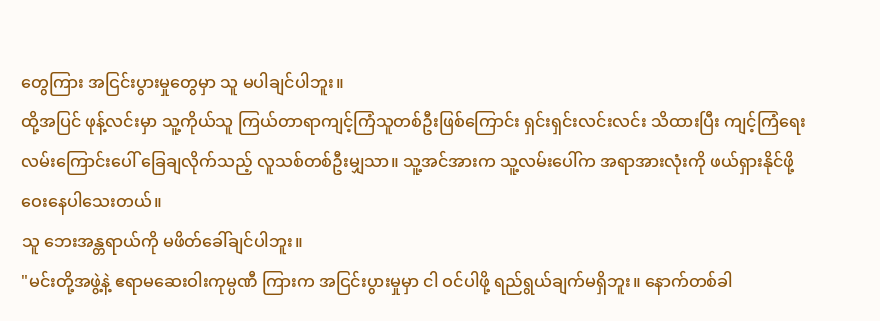တွေကြား အငြင်းပွားမှုတွေမှာ သူ မပါချင်ပါဘူး။
ထို့အပြင် ဖုန့်လင်းမှာ သူ့ကိုယ်သူ ကြယ်တာရာကျင့်ကြံသူတစ်ဦးဖြစ်ကြောင်း ရှင်းရှင်းလင်းလင်း သိထားပြီး ကျင့်ကြံရေးလမ်းကြောင်းပေါ် ခြေချလိုက်သည့် လူသစ်တစ်ဦးမျှသာ။ သူ့အင်အားက သူ့လမ်းပေါ်က အရာအားလုံးကို ဖယ်ရှားနိုင်ဖို့ ဝေးနေပါသေးတယ်။
သူ ဘေးအန္တရာယ်ကို မဖိတ်ခေါ်ချင်ပါဘူး။
"မင်းတို့အဖွဲ့နဲ့ ဧရာမဆေးဝါးကုမ္ပဏီ ကြားက အငြင်းပွားမှုမှာ ငါ ဝင်ပါဖို့ ရည်ရွယ်ချက်မရှိဘူး။ နောက်တစ်ခါ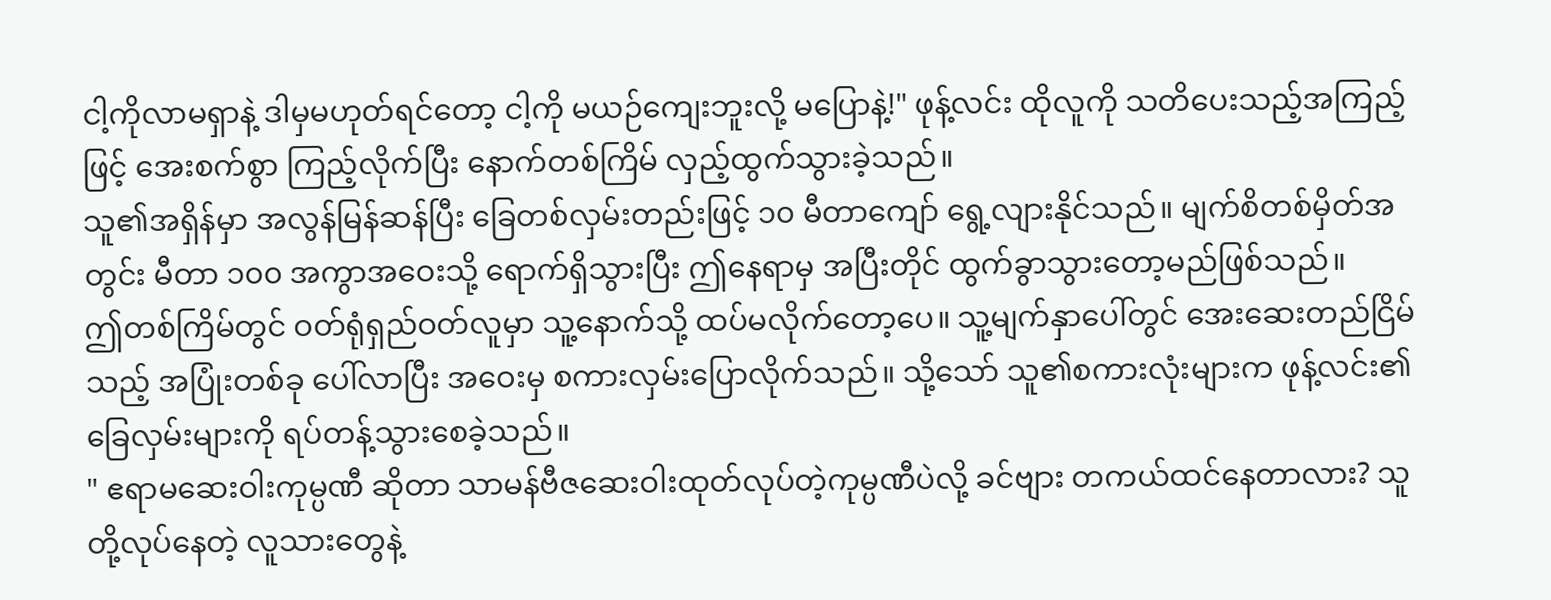ငါ့ကိုလာမရှာနဲ့ ဒါမှမဟုတ်ရင်တော့ ငါ့ကို မယဉ်ကျေးဘူးလို့ မပြောနဲ့!" ဖုန့်လင်း ထိုလူကို သတိပေးသည့်အကြည့်ဖြင့် အေးစက်စွာ ကြည့်လိုက်ပြီး နောက်တစ်ကြိမ် လှည့်ထွက်သွားခဲ့သည်။
သူ၏အရှိန်မှာ အလွန်မြန်ဆန်ပြီး ခြေတစ်လှမ်းတည်းဖြင့် ၁၀ မီတာကျော် ရွေ့လျားနိုင်သည်။ မျက်စိတစ်မှိတ်အတွင်း မီတာ ၁၀၀ အကွာအဝေးသို့ ရောက်ရှိသွားပြီး ဤနေရာမှ အပြီးတိုင် ထွက်ခွာသွားတော့မည်ဖြစ်သည်။
ဤတစ်ကြိမ်တွင် ဝတ်ရုံရှည်ဝတ်လူမှာ သူ့နောက်သို့ ထပ်မလိုက်တော့ပေ။ သူ့မျက်နှာပေါ်တွင် အေးဆေးတည်ငြိမ်သည့် အပြုံးတစ်ခု ပေါ်လာပြီး အဝေးမှ စကားလှမ်းပြောလိုက်သည်။ သို့သော် သူ၏စကားလုံးများက ဖုန့်လင်း၏ ခြေလှမ်းများကို ရပ်တန့်သွားစေခဲ့သည်။
" ဧရာမဆေးဝါးကုမ္ပဏီ ဆိုတာ သာမန်ဗီဇဆေးဝါးထုတ်လုပ်တဲ့ကုမ္ပဏီပဲလို့ ခင်ဗျား တကယ်ထင်နေတာလား? သူတို့လုပ်နေတဲ့ လူသားတွေနဲ့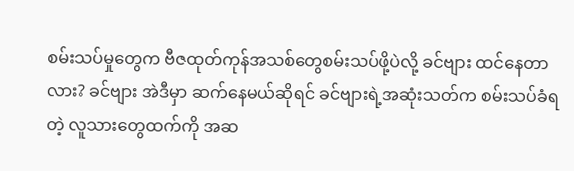စမ်းသပ်မှုတွေက ဗီဇထုတ်ကုန်အသစ်တွေစမ်းသပ်ဖို့ပဲလို့ ခင်ဗျား ထင်နေတာလား? ခင်ဗျား အဲဒီမှာ ဆက်နေမယ်ဆိုရင် ခင်ဗျားရဲ့အဆုံးသတ်က စမ်းသပ်ခံရတဲ့ လူသားတွေထက်ကို အဆ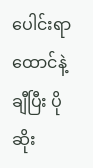ပေါင်းရာထောင်နဲ့ချီပြီး ပိုဆိုး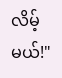လိမ့်မယ်!"